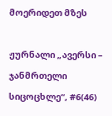მოერიდეთ მზეს

ჟურნალი „ავერსი – ჯანმრთელი სიცოცხლე“, #6(46)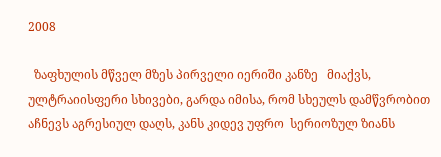2008

  ზაფხულის მწველ მზეს პირველი იერიში კანზე   მიაქვს, ულტრაიისფერი სხივები, გარდა იმისა, რომ სხეულს დამწვრობით აჩნევს აგრესიულ დაღს, კანს კიდევ უფრო  სერიოზულ ზიანს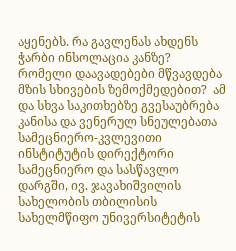აყენებს. რა გავლენას ახდენს ჭარბი ინსოლაცია კანზე? რომელი დაავადებები მწვავდება მზის სხივების ზემოქმედებით?  ამ და სხვა საკითხებზე გვესაუბრება  კანისა და ვენერულ სნეულებათა სამეცნიერო-კვლევითი ინსტიტუტის დირექტორი სამეცნიერო და სასწავლო დარგში, ივ. ჯავახიშვილის სახელობის თბილისის სახელმწიფო უნივერსიტეტის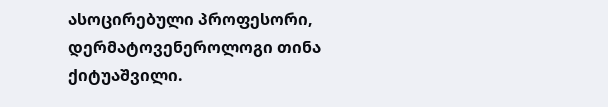ასოცირებული პროფესორი, დერმატოვენეროლოგი თინა ქიტუაშვილი.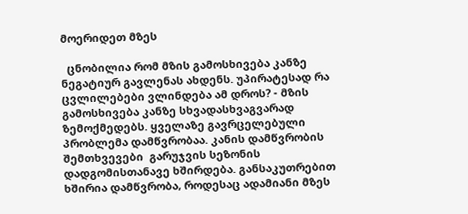მოერიდეთ მზეს

  ცნობილია რომ მზის გამოსხივება კანზე ნეგატიურ გავლენას ახდენს. უპირატესად რა ცვლილებები ვლინდება ამ დროს? - მზის გამოსხივება კანზე სხვადასხვაგვარად ზემოქმედებს. ყველაზე გავრცელებული პრობლემა დამწვრობაა. კანის დამწვრობის შემთხვევები  გარუჯვის სეზონის დადგომისთანავე ხშირდება. განსაკუთრებით ხშირია დამწვრობა, როდესაც ადამიანი მზეს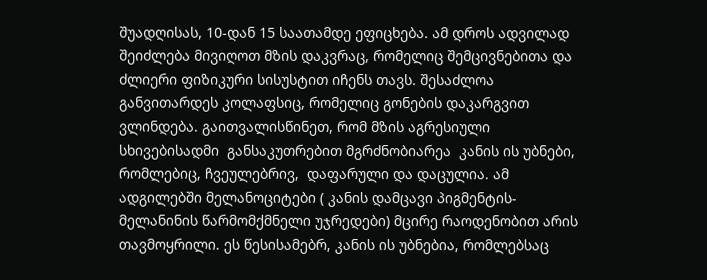შუადღისას, 10-დან 15 საათამდე ეფიცხება. ამ დროს ადვილად შეიძლება მივიღოთ მზის დაკვრაც, რომელიც შემცივნებითა და ძლიერი ფიზიკური სისუსტით იჩენს თავს. შესაძლოა განვითარდეს კოლაფსიც, რომელიც გონების დაკარგვით ვლინდება. გაითვალისწინეთ, რომ მზის აგრესიული სხივებისადმი  განსაკუთრებით მგრძნობიარეა  კანის ის უბნები, რომლებიც, ჩვეულებრივ,  დაფარული და დაცულია. ამ ადგილებში მელანოციტები ( კანის დამცავი პიგმენტის-მელანინის წარმომქმნელი უჯრედები) მცირე რაოდენობით არის თავმოყრილი. ეს წესისამებრ, კანის ის უბნებია, რომლებსაც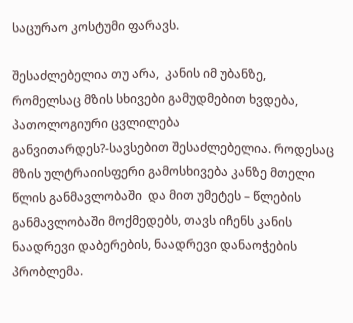საცურაო კოსტუმი ფარავს.

შესაძლებელია თუ არა,  კანის იმ უბანზე, რომელსაც მზის სხივები გამუდმებით ხვდება,  პათოლოგიური ცვლილება განვითარდეს?-სავსებით შესაძლებელია. როდესაც მზის ულტრაიისფერი გამოსხივება კანზე მთელი წლის განმავლობაში  და მით უმეტეს – წლების განმავლობაში მოქმედებს, თავს იჩენს კანის ნაადრევი დაბერების, ნაადრევი დანაოჭების პრობლემა.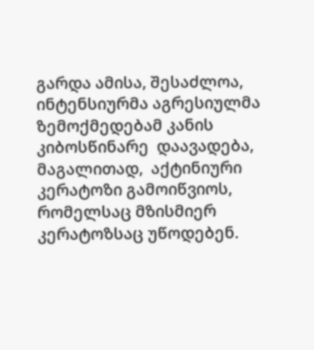გარდა ამისა, შესაძლოა, ინტენსიურმა აგრესიულმა ზემოქმედებამ კანის კიბოსწინარე  დაავადება, მაგალითად,  აქტინიური კერატოზი გამოიწვიოს, რომელსაც მზისმიერ კერატოზსაც უწოდებენ.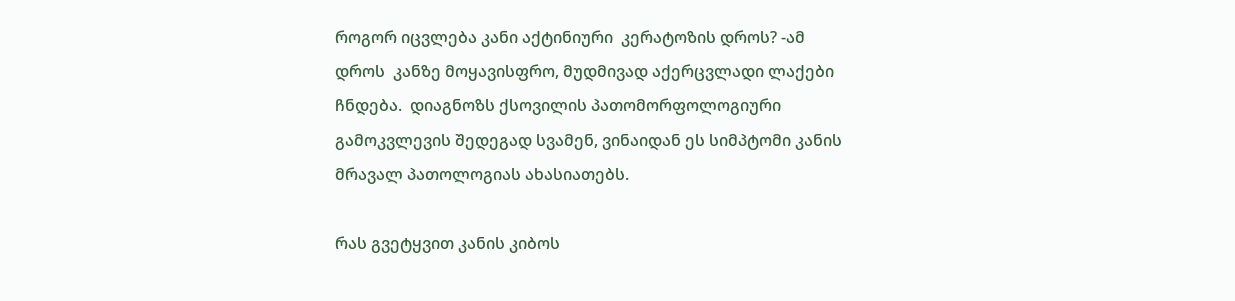როგორ იცვლება კანი აქტინიური  კერატოზის დროს? -ამ დროს  კანზე მოყავისფრო, მუდმივად აქერცვლადი ლაქები ჩნდება.  დიაგნოზს ქსოვილის პათომორფოლოგიური   გამოკვლევის შედეგად სვამენ, ვინაიდან ეს სიმპტომი კანის მრავალ პათოლოგიას ახასიათებს.

რას გვეტყვით კანის კიბოს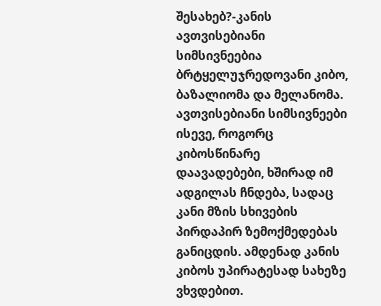შესახებ?-კანის ავთვისებიანი სიმსივნეებია ბრტყელუჯრედოვანი კიბო, ბაზალიომა და მელანომა. ავთვისებიანი სიმსივნეები ისევე, როგორც კიბოსწინარე დაავადებები, ხშირად იმ ადგილას ჩნდება, სადაც კანი მზის სხივების პირდაპირ ზემოქმედებას განიცდის. ამდენად კანის კიბოს უპირატესად სახეზე ვხვდებით.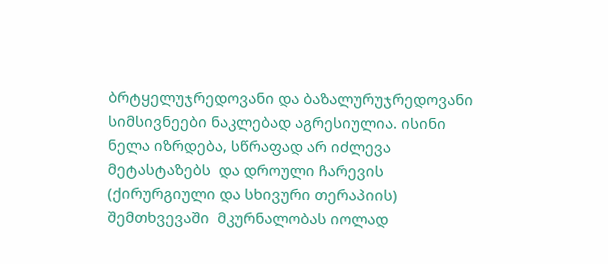ბრტყელუჯრედოვანი და ბაზალურუჯრედოვანი სიმსივნეები ნაკლებად აგრესიულია. ისინი ნელა იზრდება, სწრაფად არ იძლევა მეტასტაზებს  და დროული ჩარევის (ქირურგიული და სხივური თერაპიის) შემთხვევაში  მკურნალობას იოლად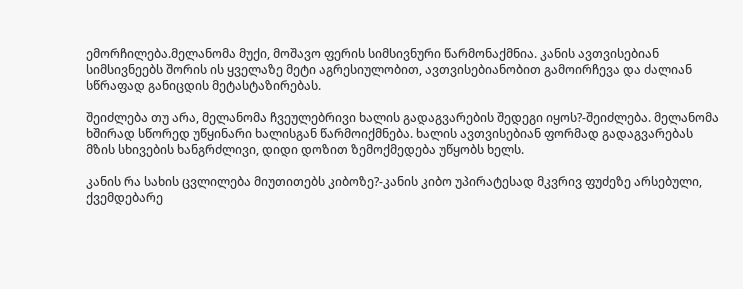ემორჩილება.მელანომა მუქი, მოშავო ფერის სიმსივნური წარმონაქმნია. კანის ავთვისებიან სიმსივნეებს შორის ის ყველაზე მეტი აგრესიულობით, ავთვისებიანობით გამოირჩევა და ძალიან სწრაფად განიცდის მეტასტაზირებას.

შეიძლება თუ არა, მელანომა ჩვეულებრივი ხალის გადაგვარების შედეგი იყოს?-შეიძლება. მელანომა ხშირად სწორედ უწყინარი ხალისგან წარმოიქმნება. ხალის ავთვისებიან ფორმად გადაგვარებას მზის სხივების ხანგრძლივი, დიდი დოზით ზემოქმედება უწყობს ხელს.

კანის რა სახის ცვლილება მიუთითებს კიბოზე?-კანის კიბო უპირატესად მკვრივ ფუძეზე არსებული, ქვემდებარე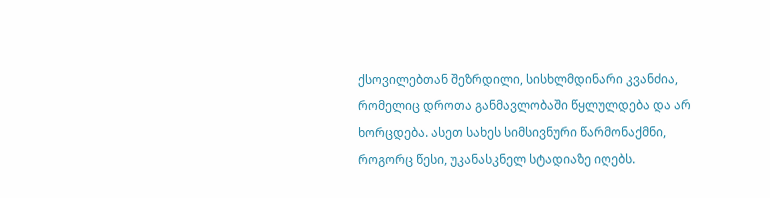ქსოვილებთან შეზრდილი, სისხლმდინარი კვანძია, რომელიც დროთა განმავლობაში წყლულდება და არ ხორცდება. ასეთ სახეს სიმსივნური წარმონაქმნი, როგორც წესი, უკანასკნელ სტადიაზე იღებს.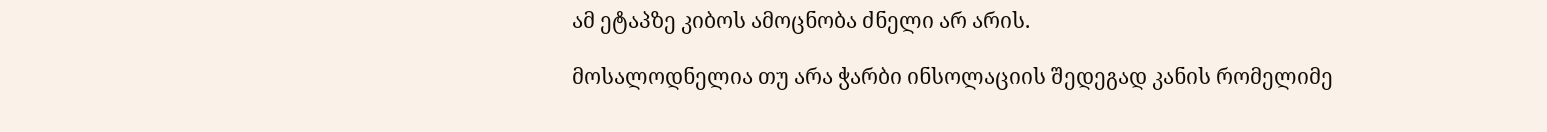ამ ეტაპზე კიბოს ამოცნობა ძნელი არ არის.

მოსალოდნელია თუ არა ჭარბი ინსოლაციის შედეგად კანის რომელიმე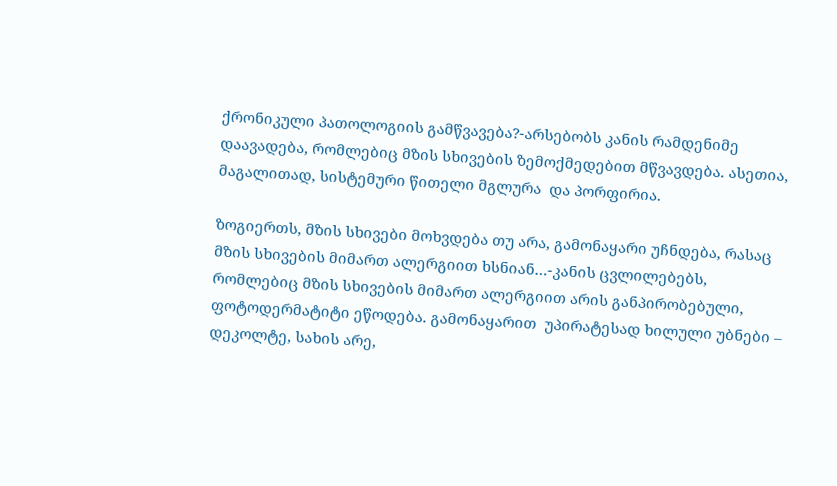ქრონიკული პათოლოგიის გამწვავება?-არსებობს კანის რამდენიმე დაავადება, რომლებიც მზის სხივების ზემოქმედებით მწვავდება. ასეთია, მაგალითად, სისტემური წითელი მგლურა  და პორფირია.

ზოგიერთს, მზის სხივები მოხვდება თუ არა, გამონაყარი უჩნდება, რასაც მზის სხივების მიმართ ალერგიით ხსნიან…-კანის ცვლილებებს, რომლებიც მზის სხივების მიმართ ალერგიით არის განპირობებული, ფოტოდერმატიტი ეწოდება. გამონაყარით  უპირატესად ხილული უბნები – დეკოლტე, სახის არე,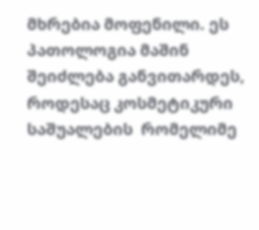მხრებია მოფენილი. ეს პათოლოგია მაშინ შეიძლება განვითარდეს, როდესაც კოსმეტიკური საშუალების  რომელიმე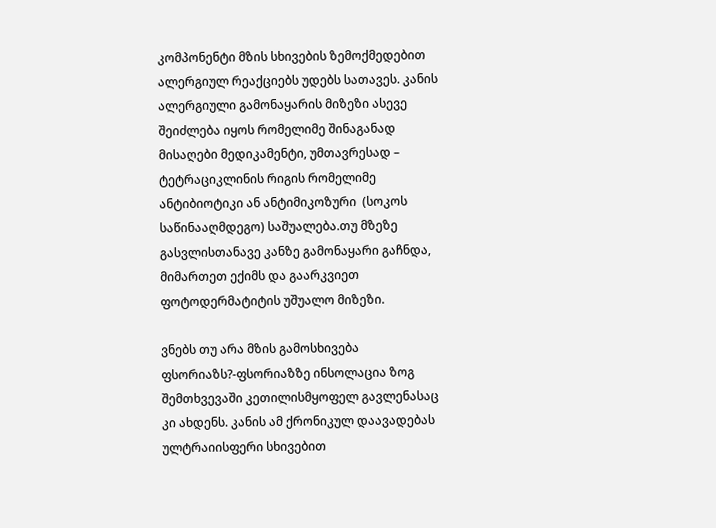კომპონენტი მზის სხივების ზემოქმედებით ალერგიულ რეაქციებს უდებს სათავეს. კანის ალერგიული გამონაყარის მიზეზი ასევე შეიძლება იყოს რომელიმე შინაგანად მისაღები მედიკამენტი, უმთავრესად – ტეტრაციკლინის რიგის რომელიმე ანტიბიოტიკი ან ანტიმიკოზური  (სოკოს საწინააღმდეგო) საშუალება.თუ მზეზე გასვლისთანავე კანზე გამონაყარი გაჩნდა, მიმართეთ ექიმს და გაარკვიეთ ფოტოდერმატიტის უშუალო მიზეზი.

ვნებს თუ არა მზის გამოსხივება ფსორიაზს?-ფსორიაზზე ინსოლაცია ზოგ შემთხვევაში კეთილისმყოფელ გავლენასაც კი ახდენს. კანის ამ ქრონიკულ დაავადებას ულტრაიისფერი სხივებით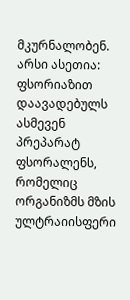მკურნალობენ. არსი ასეთია: ფსორიაზით დაავადებულს ასმევენ პრეპარატ ფსორალენს, რომელიც ორგანიზმს მზის ულტრაიისფერი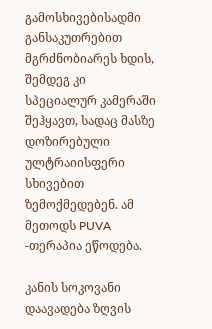გამოსხივებისადმი განსაკუთრებით მგრძნობიარეს ხდის, შემდეგ კი სპეციალურ კამერაში შეჰყავთ, სადაც მასზე დოზირებული ულტრაიისფერი სხივებით ზემოქმედებენ. ამ მეთოდს PUVA -თერაპია ეწოდება.

კანის სოკოვანი დაავადება ზღვის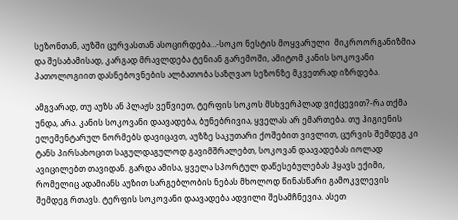სეზონთან, აუზში ცურვასთან ასოცირდება…-სოკო ნესტის მოყვარული  მიკროორგანიზმია და შესაბამისად, კარგად მრავლდება ტენიან გარემოში, ამიტომ კანის სოკოვანი პათოლოგიით დასნებოვნების ალბათობა საზღვაო სეზონზე მკვეთრად იზრდება.

ამგვარად, თუ აუზს ან პლაჟს ვეწვიეთ, ტერფის სოკოს მსხვერპლად ვიქცევით?-რა თქმა  უნდა, არა. კანის სოკოვანი დაავადება, ბუნებრივია, ყველას არ ემართება. თუ ჰიგიენის ელემენტარულ ნორმებს დავიცავთ, აუზზე საკუთარი ქოშებით ვივლით, ცურვის შემდეგ კი ტანს პირსახოცით საგულდაგულოდ გავიმშრალებთ, სოკოვან დაავადებას იოლად ავიცილებთ თავიდან. გარდა ამისა, ყველა სპორტულ დაწესებულებას ჰყავს ექიმი, რომელიც ადამიანს აუზით სარგებლობის ნებას მხოლოდ წინასწარი გამოკვლევის შემდეგ რთავს. ტერფის სოკოვანი დაავადება ადვილი შესამჩნევია. ასეთ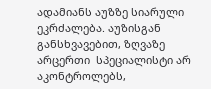ადამიანს აუზზე სიარული ეკრძალება. აუზისგან განსხვავებით, ზღვაზე არცერთი  სპეციალისტი არ აკონტროლებს,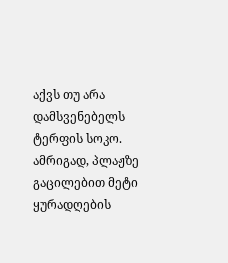აქვს თუ არა დამსვენებელს ტერფის სოკო. ამრიგად, პლაჟზე გაცილებით მეტი ყურადღების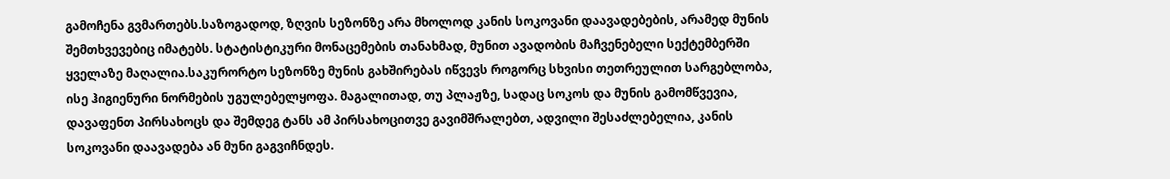გამოჩენა გვმართებს.საზოგადოდ, ზღვის სეზონზე არა მხოლოდ კანის სოკოვანი დაავადებების, არამედ მუნის შემთხვევებიც იმატებს. სტატისტიკური მონაცემების თანახმად, მუნით ავადობის მაჩვენებელი სექტემბერში ყველაზე მაღალია.საკურორტო სეზონზე მუნის გახშირებას იწვევს როგორც სხვისი თეთრეულით სარგებლობა, ისე ჰიგიენური ნორმების უგულებელყოფა. მაგალითად, თუ პლაჟზე, სადაც სოკოს და მუნის გამომწვევია, დავაფენთ პირსახოცს და შემდეგ ტანს ამ პირსახოცითვე გავიმშრალებთ, ადვილი შესაძლებელია, კანის სოკოვანი დაავადება ან მუნი გაგვიჩნდეს.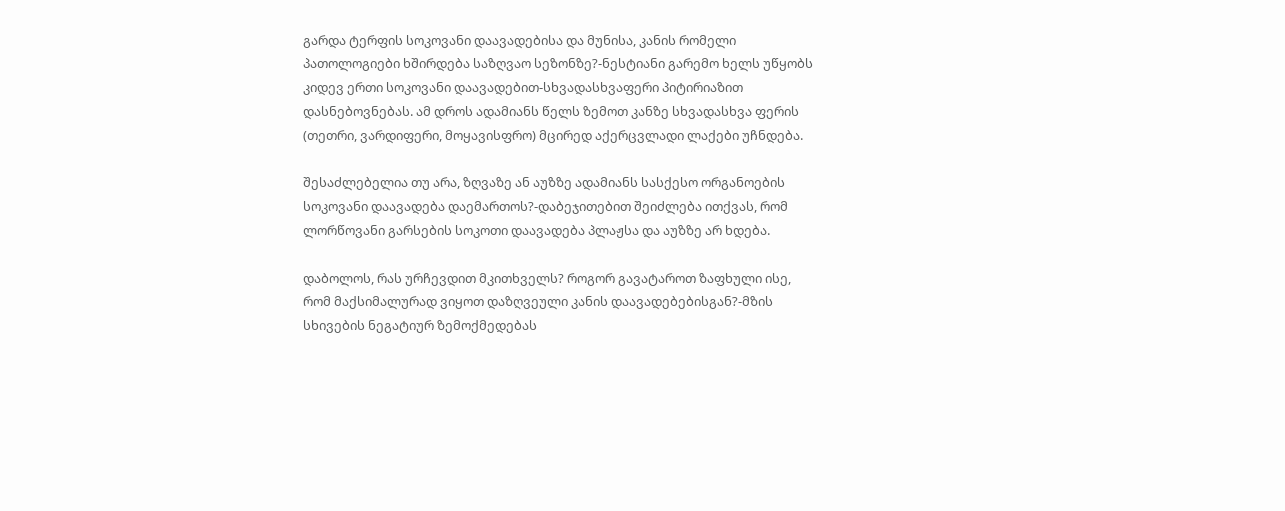გარდა ტერფის სოკოვანი დაავადებისა და მუნისა, კანის რომელი პათოლოგიები ხშირდება საზღვაო სეზონზე?-ნესტიანი გარემო ხელს უწყობს კიდევ ერთი სოკოვანი დაავადებით-სხვადასხვაფერი პიტირიაზით დასნებოვნებას. ამ დროს ადამიანს წელს ზემოთ კანზე სხვადასხვა ფერის (თეთრი, ვარდიფერი, მოყავისფრო) მცირედ აქერცვლადი ლაქები უჩნდება.

შესაძლებელია თუ არა, ზღვაზე ან აუზზე ადამიანს სასქესო ორგანოების სოკოვანი დაავადება დაემართოს?-დაბეჯითებით შეიძლება ითქვას, რომ ლორწოვანი გარსების სოკოთი დაავადება პლაჟსა და აუზზე არ ხდება.

დაბოლოს, რას ურჩევდით მკითხველს? როგორ გავატაროთ ზაფხული ისე, რომ მაქსიმალურად ვიყოთ დაზღვეული კანის დაავადებებისგან?-მზის სხივების ნეგატიურ ზემოქმედებას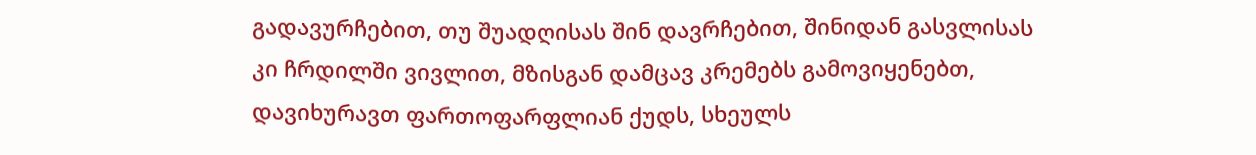გადავურჩებით, თუ შუადღისას შინ დავრჩებით, შინიდან გასვლისას კი ჩრდილში ვივლით, მზისგან დამცავ კრემებს გამოვიყენებთ, დავიხურავთ ფართოფარფლიან ქუდს, სხეულს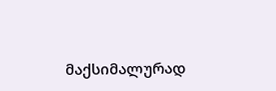მაქსიმალურად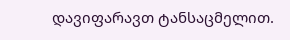დავიფარავთ ტანსაცმელით.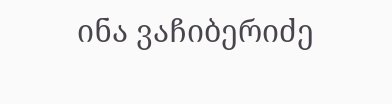ინა ვაჩიბერიძე